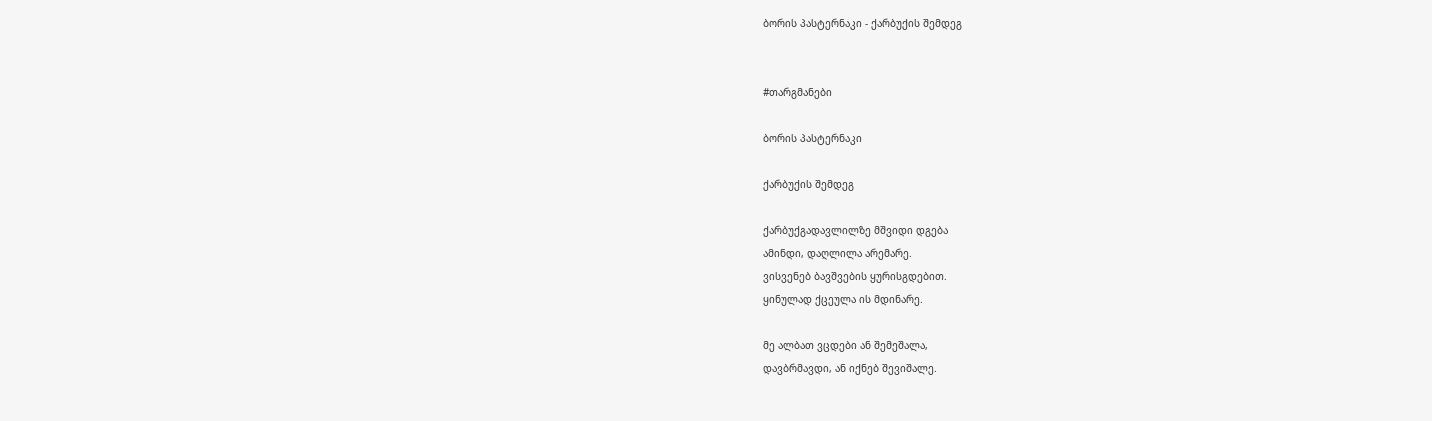ბორის პასტერნაკი - ქარბუქის შემდეგ


#თარგმანები

ბორის პასტერნაკი

ქარბუქის შემდეგ

ქარბუქგადავლილზე მშვიდი დგება
ამინდი, დაღლილა არემარე.
ვისვენებ ბავშვების ყურისგდებით.
ყინულად ქცეულა ის მდინარე.

მე ალბათ ვცდები ან შემეშალა,
დავბრმავდი, ან იქნებ შევიშალე.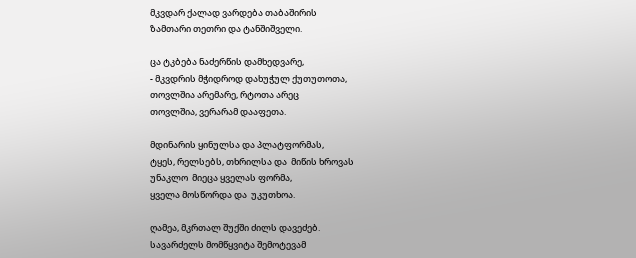მკვდარ ქალად ვარდება თაბაშირის
ზამთარი თეთრი და ტანშიშველი.

ცა ტკბება ნაძერწის დამხედვარე,
- მკვდრის მჭიდროდ დახუჭულ ქუთუთოთა,
თოვლშია არემარე, რტოთა არეც
თოვლშია, ვერარამ დააფეთა.

მდინარის ყინულსა და პლატფორმას,
ტყეს, რელსებს, თხრილსა და  მიწის ხროვას
უნაკლო  მიეცა ყველას ფორმა,
ყველა მოსწორდა და  უკუთხოა.

ღამეა, მკრთალ შუქში ძილს დავეძებ.
სავარძელს მომწყვიტა შემოტევამ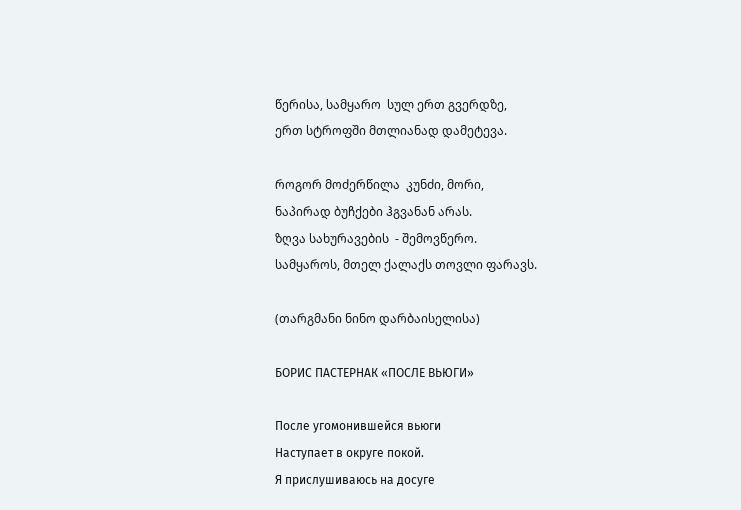წერისა, სამყარო  სულ ერთ გვერდზე,
ერთ სტროფში მთლიანად დამეტევა.

როგორ მოძერწილა  კუნძი, მორი,
ნაპირად ბუჩქები ჰგვანან არას.
ზღვა სახურავების  - შემოვწერო.
სამყაროს, მთელ ქალაქს თოვლი ფარავს.

(თარგმანი ნინო დარბაისელისა)

БОРИС ПАСТЕРНАК «ПОСЛЕ ВЬЮГИ»

После угомонившейся вьюги
Наступает в округе покой.
Я прислушиваюсь на досуге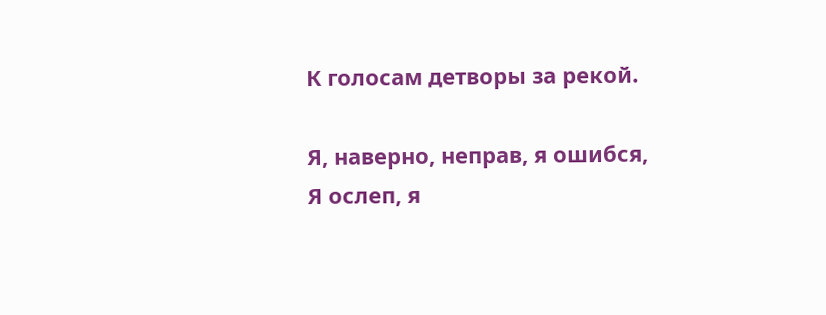К голосам детворы за рекой.

Я, наверно, неправ, я ошибся,
Я ослеп, я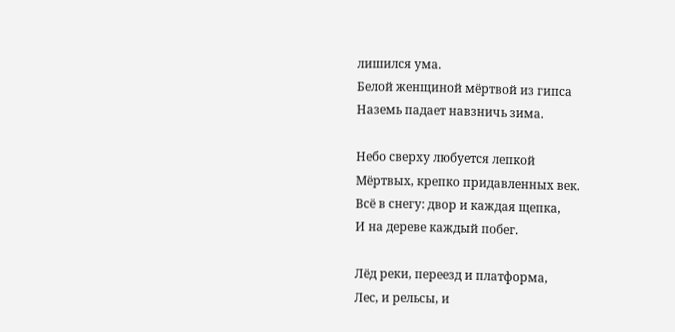лишился ума.
Белой женщиной мёртвой из гипса
Наземь падает навзничь зима.

Небо сверху любуется лепкой
Мёртвых, крепко придавленных век.
Всё в снегу: двор и каждая щепка,
И на дереве каждый побег.

Лёд реки, переезд и платформа,
Лес, и рельсы, и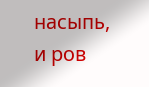насыпь, и ров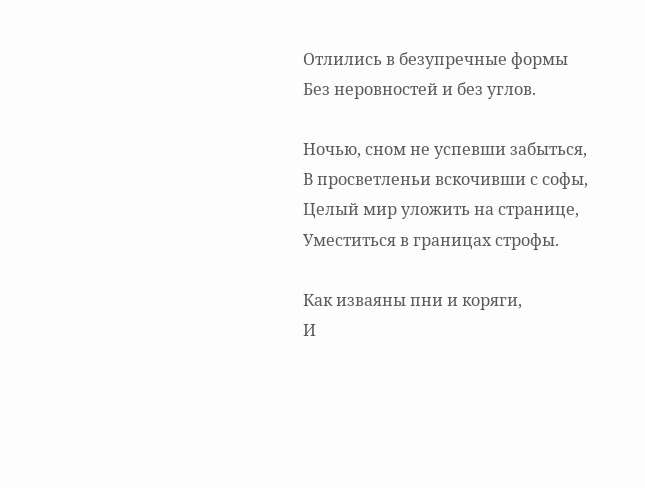Отлились в безупречные формы
Без неровностей и без углов.

Ночью, сном не успевши забыться,
В просветленьи вскочивши с софы,
Целый мир уложить на странице,
Уместиться в границах строфы.

Как изваяны пни и коряги,
И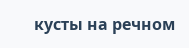кусты на речном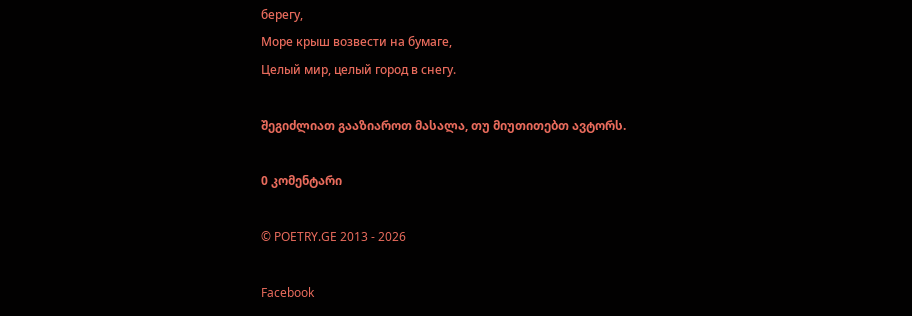берегу,
Море крыш возвести на бумаге,
Целый мир, целый город в снегу.

შეგიძლიათ გააზიაროთ მასალა, თუ მიუთითებთ ავტორს.

0 კომენტარი

© POETRY.GE 2013 - 2026

Facebook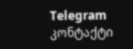Telegram კონტაქტი